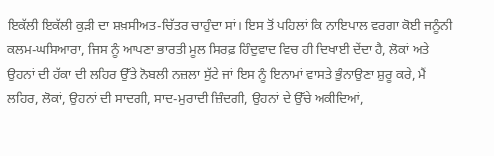ਇਕੱਲੀ ਇਕੱਲੀ ਕੁੜੀ ਦਾ ਸ਼ਖ਼ਸੀਅਤ-ਚਿੱਤਰ ਚਾਹੁੰਦਾ ਸਾਂ। ਇਸ ਤੋਂ ਪਹਿਲਾਂ ਕਿ ਨਾਇਪਾਲ ਵਰਗਾ ਕੋਈ ਜਨੂੰਨੀ ਕਲਮ-ਘਸਿਆਰਾ, ਜਿਸ ਨੂੰ ਆਪਣਾ ਭਾਰਤੀ ਮੂਲ ਸਿਰਫ਼ ਹਿੰਦੁਵਾਦ ਵਿਚ ਹੀ ਦਿਖਾਈ ਦੇਂਦਾ ਹੈ, ਲੋਕਾਂ ਅਤੇ ਉਹਨਾਂ ਦੀ ਹੱਕਾ ਦੀ ਲਹਿਰ ਉੱਤੇ ਨੋਬਲੀ ਨਜ਼ਲਾ ਸੁੱਟੇ ਜਾਂ ਇਸ ਨੂੰ ਇਨਾਮਾਂ ਵਾਸਤੇ ਭੁੰਨਾਉਣਾ ਸ਼ੁਰੂ ਕਰੇ, ਮੈਂ ਲਹਿਰ, ਲੋਕਾਂ, ਉਹਨਾਂ ਦੀ ਸਾਦਗੀ, ਸਾਦ-ਮੁਰਾਦੀ ਜ਼ਿੰਦਗੀ, ਉਹਨਾਂ ਦੇ ਉੱਚੇ ਅਕੀਦਿਆਂ,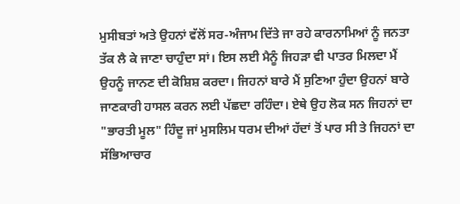ਮੁਸੀਬਤਾਂ ਅਤੇ ਉਹਨਾਂ ਵੱਲੋਂ ਸਰ-ਅੰਜਾਮ ਦਿੱਤੇ ਜਾ ਰਹੇ ਕਾਰਨਾਮਿਆਂ ਨੂੰ ਜਨਤਾ ਤੱਕ ਲੈ ਕੇ ਜਾਣਾ ਚਾਹੁੰਦਾ ਸਾਂ। ਇਸ ਲਈ ਮੈਨੂੰ ਜਿਹੜਾ ਵੀ ਪਾਤਰ ਮਿਲਦਾ ਮੈਂ ਉਹਨੂੰ ਜਾਨਣ ਦੀ ਕੋਸ਼ਿਸ਼ ਕਰਦਾ। ਜਿਹਨਾਂ ਬਾਰੇ ਮੈਂ ਸੁਣਿਆ ਹੁੰਦਾ ਉਹਨਾਂ ਬਾਰੇ ਜਾਣਕਾਰੀ ਹਾਸਲ ਕਰਨ ਲਈ ਪੱਛਦਾ ਰਹਿੰਦਾ। ਏਥੇ ਉਹ ਲੋਕ ਸਨ ਜਿਹਨਾਂ ਦਾ "ਭਾਰਤੀ ਮੂਲ" ਹਿੰਦੂ ਜਾਂ ਮੁਸਲਿਮ ਧਰਮ ਦੀਆਂ ਹੱਦਾਂ ਤੋਂ ਪਾਰ ਸੀ ਤੇ ਜਿਹਨਾਂ ਦਾ ਸੱਭਿਆਚਾਰ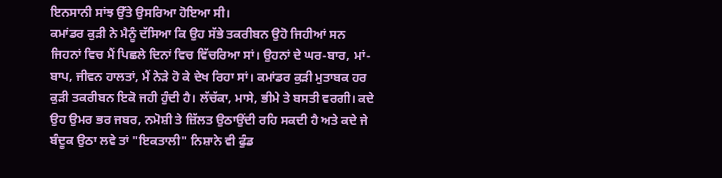ਇਨਸਾਨੀ ਸਾਂਝ ਉੱਤੇ ਉਸਰਿਆ ਹੋਇਆ ਸੀ।
ਕਮਾਂਡਰ ਕੁੜੀ ਨੇ ਮੈਨੂੰ ਦੱਸਿਆ ਕਿ ਉਹ ਸੱਭੇ ਤਕਰੀਬਨ ਉਹੋ ਜਿਹੀਆਂ ਸਨ ਜਿਹਨਾਂ ਵਿਚ ਮੈਂ ਪਿਛਲੇ ਦਿਨਾਂ ਵਿਚ ਵਿੱਚਰਿਆ ਸਾਂ। ਉਹਨਾਂ ਦੇ ਘਰ-ਬਾਰ, ਮਾਂ- ਬਾਪ, ਜੀਵਨ ਹਾਲਤਾਂ, ਮੈਂ ਨੇੜੇ ਹੋ ਕੇ ਦੇਖ ਰਿਹਾ ਸਾਂ। ਕਮਾਂਡਰ ਕੁੜੀ ਮੁਤਾਬਕ ਹਰ ਕੁੜੀ ਤਕਰੀਬਨ ਇਕੋ ਜਹੀ ਹੁੰਦੀ ਹੈ। ਲੱਚੱਕਾ, ਮਾਸੇ, ਭੀਮੇ ਤੇ ਬਸਤੀ ਵਰਗੀ। ਕਦੇ ਉਹ ਉਮਰ ਭਰ ਜਬਰ, ਨਮੋਸ਼ੀ ਤੇ ਜ਼ਿੱਲਤ ਉਠਾਉਂਦੀ ਰਹਿ ਸਕਦੀ ਹੈ ਅਤੇ ਕਦੇ ਜੇ ਬੰਦੂਕ ਉਠਾ ਲਵੇ ਤਾਂ "ਇਕਤਾਲੀ" ਨਿਸ਼ਾਨੇ ਵੀ ਫੁੰਡ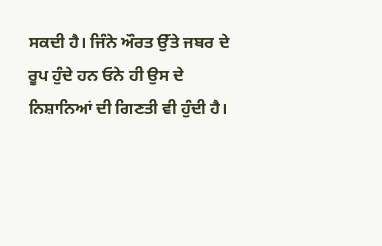ਸਕਦੀ ਹੈ। ਜਿੰਨੇ ਔਰਤ ਉੱਤੇ ਜਬਰ ਦੇ ਰੂਪ ਹੁੰਦੇ ਹਨ ਓਨੇ ਹੀ ਉਸ ਦੇ ਨਿਸ਼ਾਨਿਆਂ ਦੀ ਗਿਣਤੀ ਵੀ ਹੁੰਦੀ ਹੈ।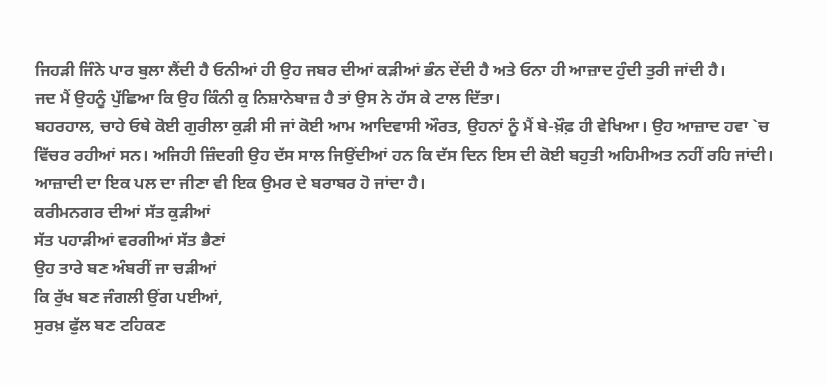ਜਿਹੜੀ ਜਿੰਨੇ ਪਾਰ ਬੁਲਾ ਲੈਂਦੀ ਹੈ ਓਨੀਆਂ ਹੀ ਉਹ ਜਬਰ ਦੀਆਂ ਕੜੀਆਂ ਭੰਨ ਦੇਂਦੀ ਹੈ ਅਤੇ ਓਨਾ ਹੀ ਆਜ਼ਾਦ ਹੁੰਦੀ ਤੁਰੀ ਜਾਂਦੀ ਹੈ।
ਜਦ ਮੈਂ ਉਹਨੂੰ ਪੁੱਛਿਆ ਕਿ ਉਹ ਕਿੰਨੀ ਕੁ ਨਿਸ਼ਾਨੇਬਾਜ਼ ਹੈ ਤਾਂ ਉਸ ਨੇ ਹੱਸ ਕੇ ਟਾਲ ਦਿੱਤਾ।
ਬਹਰਹਾਲ, ਚਾਹੇ ਓਥੇ ਕੋਈ ਗੁਰੀਲਾ ਕੁੜੀ ਸੀ ਜਾਂ ਕੋਈ ਆਮ ਆਦਿਵਾਸੀ ਔਰਤ, ਉਹਨਾਂ ਨੂੰ ਮੈਂ ਬੇ-ਖ਼ੌਫ਼ ਹੀ ਵੇਖਿਆ। ਉਹ ਆਜ਼ਾਦ ਹਵਾ `ਚ ਵਿੱਚਰ ਰਹੀਆਂ ਸਨ। ਅਜਿਹੀ ਜ਼ਿੰਦਗੀ ਉਹ ਦੱਸ ਸਾਲ ਜਿਉਂਦੀਆਂ ਹਨ ਕਿ ਦੱਸ ਦਿਨ ਇਸ ਦੀ ਕੋਈ ਬਹੁਤੀ ਅਹਿਮੀਅਤ ਨਹੀਂ ਰਹਿ ਜਾਂਦੀ। ਆਜ਼ਾਦੀ ਦਾ ਇਕ ਪਲ ਦਾ ਜੀਣਾ ਵੀ ਇਕ ਉਮਰ ਦੇ ਬਰਾਬਰ ਹੋ ਜਾਂਦਾ ਹੈ।
ਕਰੀਮਨਗਰ ਦੀਆਂ ਸੱਤ ਕੁੜੀਆਂ
ਸੱਤ ਪਹਾੜੀਆਂ ਵਰਗੀਆਂ ਸੱਤ ਭੈਣਾਂ
ਉਹ ਤਾਰੇ ਬਣ ਅੰਬਰੀਂ ਜਾ ਚੜੀਆਂ
ਕਿ ਰੁੱਖ ਬਣ ਜੰਗਲੀ ਉਂਗ ਪਈਆਂ,
ਸੁਰਖ਼ ਫੁੱਲ ਬਣ ਟਹਿਕਣ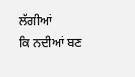ਲੱਗੀਆਂ
ਕਿ ਨਦੀਆਂ ਬਣ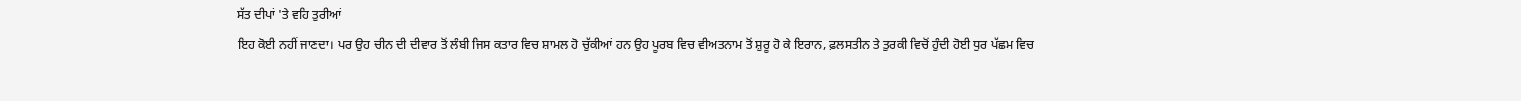ਸੱਤ ਦੀਪਾਂ 'ਤੇ ਵਹਿ ਤੁਰੀਆਂ
ਇਹ ਕੋਈ ਨਹੀਂ ਜਾਣਦਾ। ਪਰ ਉਹ ਚੀਨ ਦੀ ਦੀਵਾਰ ਤੋਂ ਲੰਬੀ ਜਿਸ ਕਤਾਰ ਵਿਚ ਸ਼ਾਮਲ ਹੋ ਚੁੱਕੀਆਂ ਹਨ ਉਹ ਪੂਰਬ ਵਿਚ ਵੀਅਤਨਾਮ ਤੋਂ ਸ਼ੁਰੂ ਹੋ ਕੇ ਇਰਾਨ, ਫ਼ਲਸਤੀਨ ਤੇ ਤੁਰਕੀ ਵਿਚੋਂ ਹੁੰਦੀ ਹੋਈ ਧੁਰ ਪੱਛਮ ਵਿਚ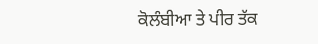ਕੋਲੰਬੀਆ ਤੇ ਪੀਰ ਤੱਕ